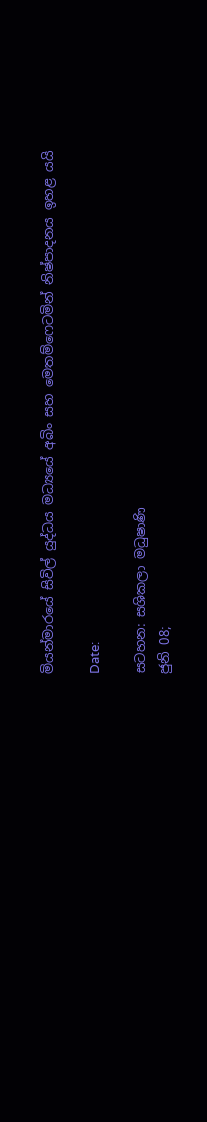මියන්මාරයේ සිවිල් යුද්ධය මධ්‍යයේ අබිං සහ මෙතම්ෆෙටමින් නිෂ්පාදනය ඉහළ යයි

Date:

සටහන: සශිකලා මධුෂාණි
ජුනි 08;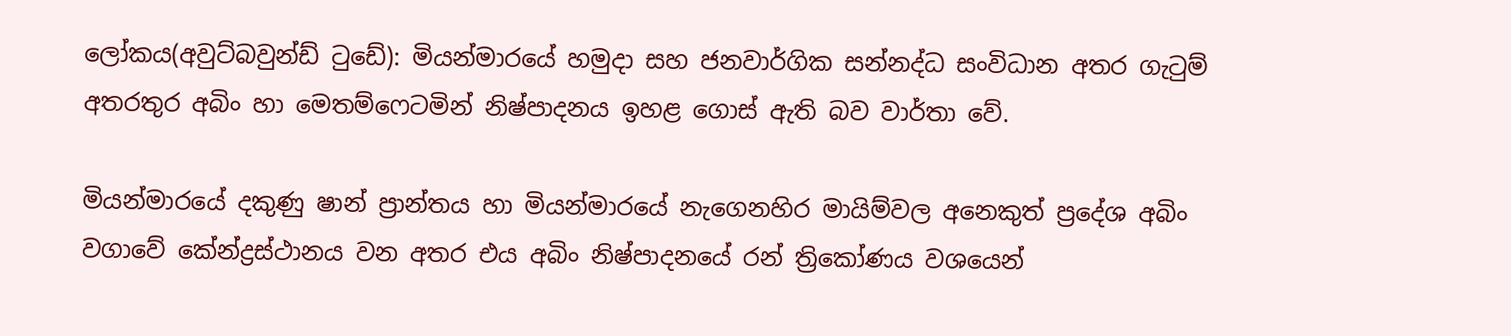ලෝකය(අවුට්බවුන්ඩ් ටුඩේ): මියන්මාරයේ හමුදා සහ ජනවාර්ගික සන්නද්ධ සංවිධාන අතර ගැටුම් අතරතුර අබිං හා මෙතම්ෆෙටමින් නිෂ්පාදනය ඉහළ ගොස් ඇති බව වාර්තා වේ.

මියන්මාරයේ දකුණු ෂාන් ප්‍රාන්තය හා මියන්මාරයේ නැගෙනහිර මායිම්වල අනෙකුත් ප්‍රදේශ අබිං වගාවේ කේන්ද්‍රස්ථානය වන අතර එය අබිං නිෂ්පාදනයේ රන් ත්‍රිකෝණය වශයෙන්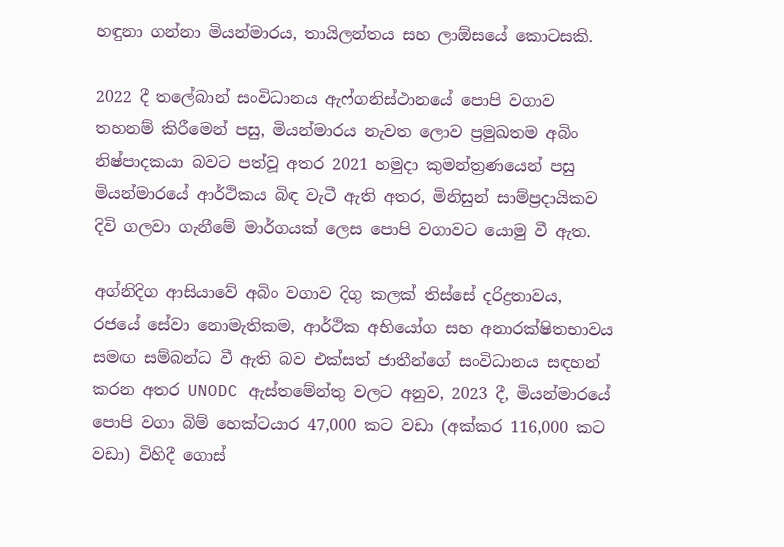හඳුනා ගන්නා මියන්මාරය, තායිලන්තය සහ ලාඕසයේ කොටසකි.

2022 දී තලේබාන් සංවිධානය ඇෆ්ගනිස්ථානයේ පොපි වගාව තහනම් කිරීමෙන් පසු, මියන්මාරය නැවත ලොව ප්‍රමුඛතම අබිං නිෂ්පාදකයා බවට පත්වූ අතර 2021 හමුදා කුමන්ත්‍රණයෙන් පසු මියන්මාරයේ ආර්ථිකය බිඳ වැටී ඇති අතර, මිනිසුන් සාම්ප්‍රදායිකව දිවි ගලවා ගැනීමේ මාර්ගයක් ලෙස පොපි වගාවට යොමු වී ඇත.

අග්නිදිග ආසියාවේ අබිං වගාව දිගු කලක් තිස්සේ දරිද්‍රතාවය, රජයේ සේවා නොමැතිකම, ආර්ථික අභියෝග සහ අනාරක්ෂිතභාවය සමඟ සම්බන්ධ වී ඇති බව එක්සත් ජාතීන්ගේ සංවිධානය සඳහන් කරන අතර UNODC ඇස්තමේන්තු වලට අනුව, 2023 දී, මියන්මාරයේ පොපි වගා බිම් හෙක්ටයාර 47,000 කට වඩා (අක්කර 116,000 කට වඩා) විහිදී ගොස්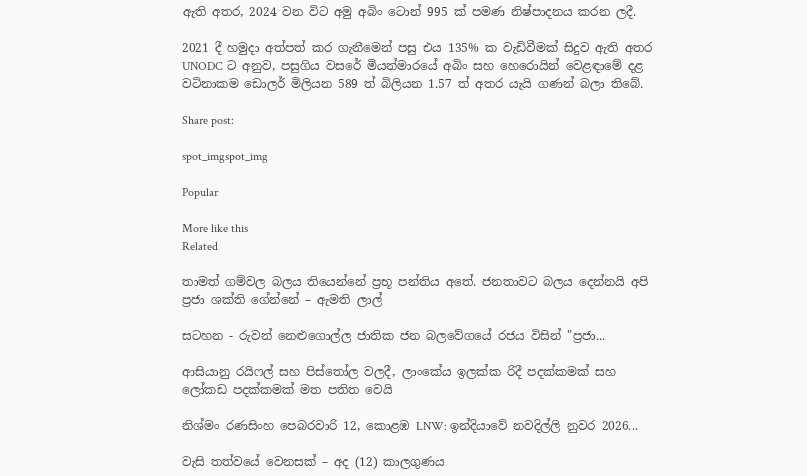ඇති අතර, 2024 වන විට අමු අබිං ටොන් 995 ක් පමණ නිෂ්පාදනය කරන ලදී.

2021 දී හමුදා අත්පත් කර ගැනීමෙන් පසු එය 135% ක වැඩිවීමක් සිදුව ඇති අතර UNODC ට අනුව, පසුගිය වසරේ මියන්මාරයේ අබිං සහ හෙරොයින් වෙළඳාමේ දළ වටිනාකම ඩොලර් මිලියන 589 ත් බිලියන 1.57 ත් අතර යැයි ගණන් බලා තිබේ.

Share post:

spot_imgspot_img

Popular

More like this
Related

තාමත් ගම්වල බලය තියෙන්නේ ප්‍රභූ පන්තිය අතේ. ජනතාවට බලය දෙන්නයි අපි ප්‍රජා ශක්ති ගේන්නේ – ඇමති ලාල්

සටහන - රුවන් නෙළුගොල්ල ජාතික ජන බලවේගයේ රජය විසින් "ප්‍රජා...

ආසියානු රයිෆල් සහ පිස්තෝල වලදී, ලාංකේය ඉලක්ක රිදී පදක්කමක් සහ ලෝකඩ පදක්කමක් මත පතිත වෙයි

නිශ්මං රණසිංහ පෙබරවාරි 12, කොළඹ LNW: ඉන්දියාවේ නවදිල්ලි නුවර 2026...

වැසි තත්වයේ වෙනසක් – අද (12) කාලගුණය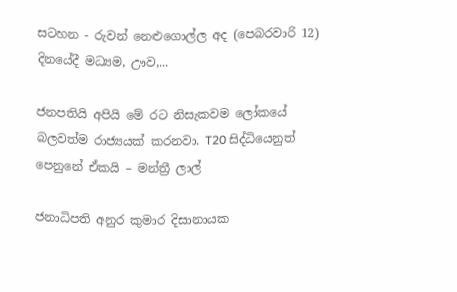සටහන - රුවන් නෙළුගොල්ල අද (පෙබරවාරි 12) දිනයේදී මධ්‍යම, ඌව,...

ජනපතියි අපියි මේ රට නිසැකවම ලෝකයේ බලවත්ම රාජ්‍යයක් කරනවා. T20 සිද්ධියෙනුත් පෙනුනේ ඒකයි – මන්ත්‍රී ලාල්

ජනාධිපති අනුර කුමාර දිසානායක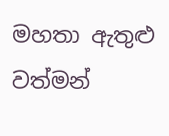මහතා ඇතුළු වත්මන්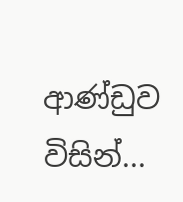ආණ්ඩුව විසින්...